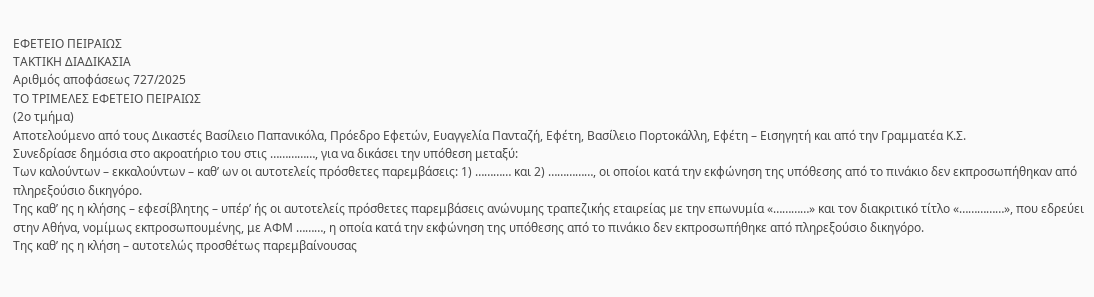ΕΦΕΤΕΙΟ ΠΕΙΡΑΙΩΣ
ΤΑΚΤΙΚΗ ΔΙΑΔΙΚΑΣΙΑ
Αριθμός αποφάσεως 727/2025
ΤΟ ΤΡΙΜΕΛΕΣ ΕΦΕΤΕΙΟ ΠΕΙΡΑΙΩΣ
(2ο τμήμα)
Αποτελούμενο από τους Δικαστές Βασίλειο Παπανικόλα, Πρόεδρο Εφετών, Ευαγγελία Πανταζή, Εφέτη, Βασίλειο Πορτοκάλλη, Εφέτη – Εισηγητή και από την Γραμματέα Κ.Σ.
Συνεδρίασε δημόσια στο ακροατήριο του στις ……………, για να δικάσει την υπόθεση μεταξύ:
Των καλούντων – εκκαλούντων – καθ’ ων οι αυτοτελείς πρόσθετες παρεμβάσεις: 1) ………… και 2) ……………, οι οποίοι κατά την εκφώνηση της υπόθεσης από το πινάκιο δεν εκπροσωπήθηκαν από πληρεξούσιο δικηγόρο.
Της καθ’ ης η κλήσης – εφεσίβλητης – υπέρ’ ής οι αυτοτελείς πρόσθετες παρεμβάσεις ανώνυμης τραπεζικής εταιρείας με την επωνυμία «…………» και τον διακριτικό τίτλο «……………», που εδρεύει στην Αθήνα, νομίμως εκπροσωπουμένης, με ΑΦΜ ………, η οποία κατά την εκφώνηση της υπόθεσης από το πινάκιο δεν εκπροσωπήθηκε από πληρεξούσιο δικηγόρο.
Της καθ’ ης η κλήση – αυτοτελώς προσθέτως παρεμβαίνουσας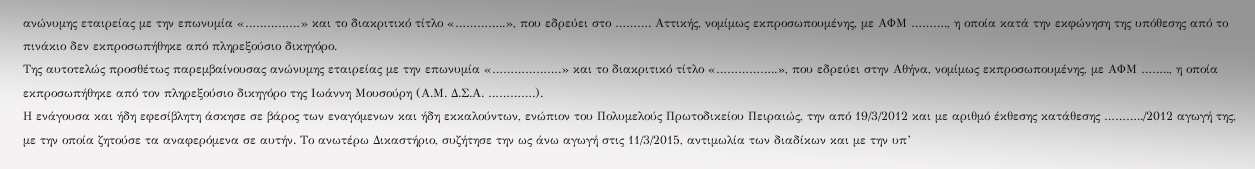ανώνυμης εταιρείας με την επωνυμία «……………» και το διακριτικό τίτλο «…………..», που εδρεύει στο ………. Αττικής, νομίμως εκπροσωπουμένης, με ΑΦΜ ………., η οποία κατά την εκφώνηση της υπόθεσης από το πινάκιο δεν εκπροσωπήθηκε από πληρεξούσιο δικηγόρο.
Της αυτοτελώς προσθέτως παρεμβαίνουσας ανώνυμης εταιρείας με την επωνυμία «……………….» και το διακριτικό τίτλο «……………..», που εδρεύει στην Αθήνα, νομίμως εκπροσωπουμένης, με ΑΦΜ …….., η οποία εκπροσωπήθηκε από τον πληρεξούσιο δικηγόρο της Ιωάννη Μουσούρη (Α.Μ. Δ.Σ.Α. ………….).
Η ενάγουσα και ήδη εφεσίβλητη άσκησε σε βάρος των εναγόμενων και ήδη εκκαλούντων, ενώπιον του Πολυμελούς Πρωτοδικείου Πειραιώς, την από 19/3/2012 και με αριθμό έκθεσης κατάθεσης ………../2012 αγωγή της, με την οποία ζητούσε τα αναφερόμενα σε αυτήν. Το ανωτέρω Δικαστήριο, συζήτησε την ως άνω αγωγή στις 11/3/2015, αντιμωλία των διαδίκων και με την υπ’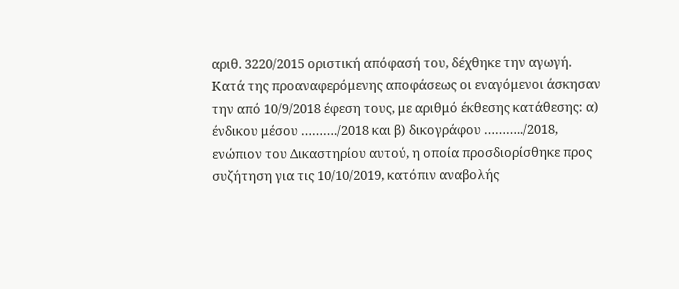αριθ. 3220/2015 οριστική απόφασή του, δέχθηκε την αγωγή. Κατά της προαναφερόμενης αποφάσεως οι εναγόμενοι άσκησαν την από 10/9/2018 έφεση τους, με αριθμό έκθεσης κατάθεσης: α) ένδικου μέσου ………./2018 και β) δικογράφου ………../2018, ενώπιον του Δικαστηρίου αυτού, η οποία προσδιορίσθηκε προς συζήτηση για τις 10/10/2019, κατόπιν αναβολής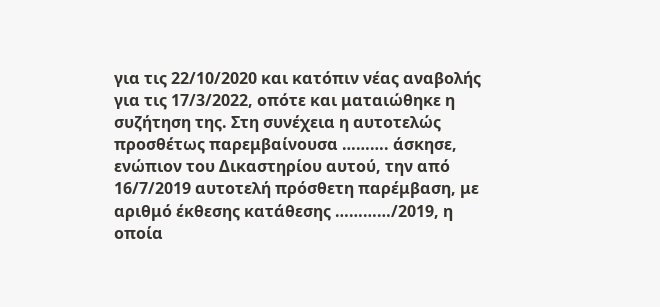για τις 22/10/2020 και κατόπιν νέας αναβολής για τις 17/3/2022, οπότε και ματαιώθηκε η συζήτηση της. Στη συνέχεια η αυτοτελώς προσθέτως παρεμβαίνουσα ………. άσκησε, ενώπιον του Δικαστηρίου αυτού, την από 16/7/2019 αυτοτελή πρόσθετη παρέμβαση, με αριθμό έκθεσης κατάθεσης …………/2019, η οποία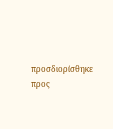προσδιορίσθηκε προς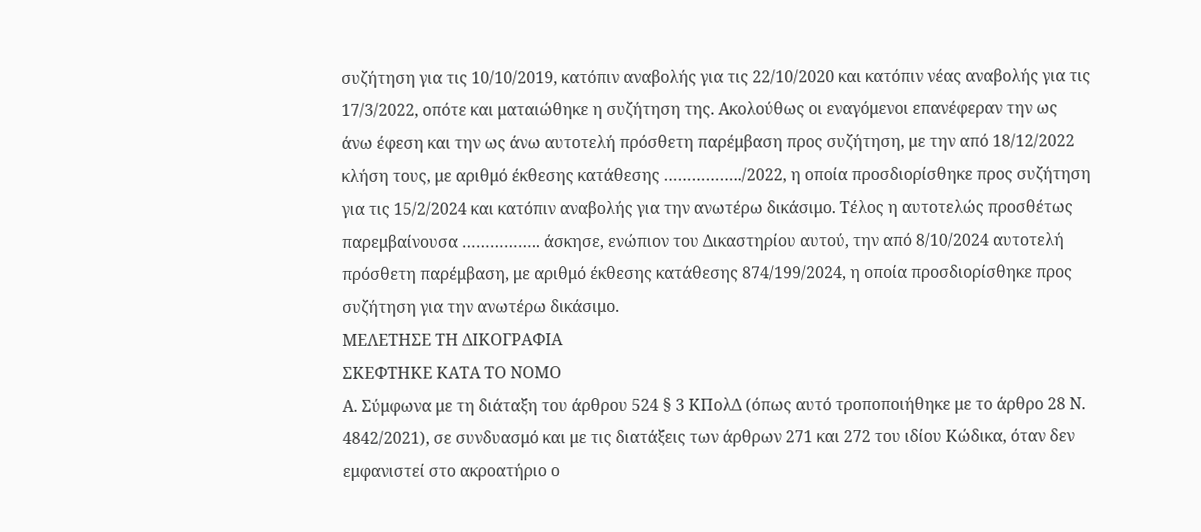συζήτηση για τις 10/10/2019, κατόπιν αναβολής για τις 22/10/2020 και κατόπιν νέας αναβολής για τις 17/3/2022, οπότε και ματαιώθηκε η συζήτηση της. Ακολούθως οι εναγόμενοι επανέφεραν την ως άνω έφεση και την ως άνω αυτοτελή πρόσθετη παρέμβαση προς συζήτηση, με την από 18/12/2022 κλήση τους, με αριθμό έκθεσης κατάθεσης ……………../2022, η οποία προσδιορίσθηκε προς συζήτηση για τις 15/2/2024 και κατόπιν αναβολής για την ανωτέρω δικάσιμο. Τέλος η αυτοτελώς προσθέτως παρεμβαίνουσα …………….. άσκησε, ενώπιον του Δικαστηρίου αυτού, την από 8/10/2024 αυτοτελή πρόσθετη παρέμβαση, με αριθμό έκθεσης κατάθεσης 874/199/2024, η οποία προσδιορίσθηκε προς συζήτηση για την ανωτέρω δικάσιμο.
ΜΕΛΕΤΗΣΕ ΤΗ ΔΙΚΟΓΡΑΦΙΑ
ΣΚΕΦΤΗΚΕ ΚΑΤΑ ΤΟ ΝΟΜΟ
Α. Σύμφωνα με τη διάταξη του άρθρου 524 § 3 ΚΠολΔ (όπως αυτό τροποποιήθηκε με το άρθρο 28 Ν. 4842/2021), σε συνδυασμό και με τις διατάξεις των άρθρων 271 και 272 του ιδίου Κώδικα, όταν δεν εμφανιστεί στο ακροατήριο ο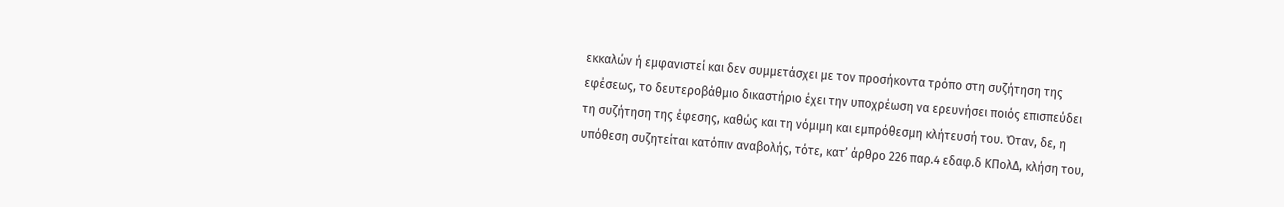εκκαλών ή εμφανιστεί και δεν συμμετάσχει με τον προσήκοντα τρόπο στη συζήτηση της εφέσεως, το δευτεροβάθμιο δικαστήριο έχει την υποχρέωση να ερευνήσει ποιός επισπεύδει τη συζήτηση της έφεσης, καθώς και τη νόμιμη και εμπρόθεσμη κλήτευσή του. Όταν, δε, η υπόθεση συζητείται κατόπιν αναβολής, τότε, κατ’ άρθρο 226 παρ.4 εδαφ.δ ΚΠολΔ, κλήση του,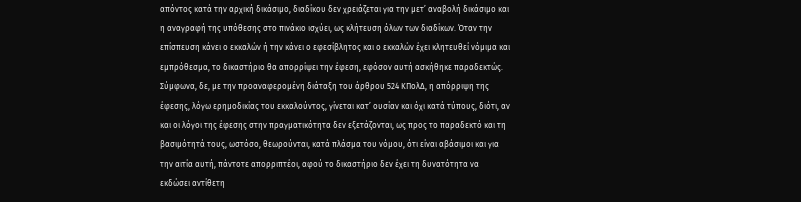απόντος κατά την αρχική δικάσιμο, διαδίκου δεν χρειάζεται για την μετ’ αναβολή δικάσιμο και η αναγραφή της υπόθεσης στο πινάκιο ισχύει, ως κλήτευση όλων των διαδίκων. Όταν την επίσπευση κάνει ο εκκαλών ή την κάνει ο εφεσίβλητος και ο εκκαλών έχει κλητευθεί νόμιμα και εμπρόθεσμα, το δικαστήριο θα απορρίψει την έφεση, εφόσον αυτή ασκήθηκε παραδεκτώς. Σύμφωνα, δε, με την προαναφερομένη διάταξη του άρθρου 524 ΚΠολΔ, η απόρριψη της έφεσης, λόγω ερημοδικίας του εκκαλούντος, γίνεται κατ’ ουσίαν και όχι κατά τύπους, διότι, αν και οι λόγοι της έφεσης στην πραγματικότητα δεν εξετάζονται, ως προς το παραδεκτό και τη βασιμότητά τους, ωστόσο, θεωρούνται, κατά πλάσμα του νόμου, ότι είναι αβάσιμοι και για την αιτία αυτή, πάντοτε απορριπτέοι, αφού το δικαστήριο δεν έχει τη δυνατότητα να εκδώσει αντίθετη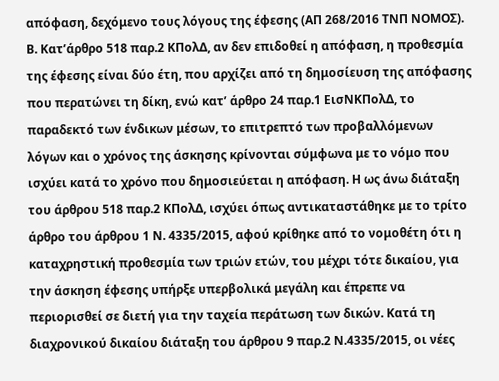απόφαση, δεχόμενο τους λόγους της έφεσης (ΑΠ 268/2016 ΤΝΠ ΝΟΜΟΣ).
Β. Κατ’άρθρο 518 παρ.2 ΚΠολΔ, αν δεν επιδοθεί η απόφαση, η προθεσμία της έφεσης είναι δύο έτη, που αρχίζει από τη δημοσίευση της απόφασης που περατώνει τη δίκη, ενώ κατ’ άρθρο 24 παρ.1 ΕισΝΚΠολΔ, το παραδεκτό των ένδικων μέσων, το επιτρεπτό των προβαλλόμενων λόγων και ο χρόνος της άσκησης κρίνονται σύμφωνα με το νόμο που ισχύει κατά το χρόνο που δημοσιεύεται η απόφαση. Η ως άνω διάταξη του άρθρου 518 παρ.2 ΚΠολΔ, ισχύει όπως αντικαταστάθηκε με το τρίτο άρθρο του άρθρου 1 Ν. 4335/2015, αφού κρίθηκε από το νομοθέτη ότι η καταχρηστική προθεσμία των τριών ετών, του μέχρι τότε δικαίου, για την άσκηση έφεσης υπήρξε υπερβολικά μεγάλη και έπρεπε να περιορισθεί σε διετή για την ταχεία περάτωση των δικών. Κατά τη διαχρονικού δικαίου διάταξη του άρθρου 9 παρ.2 Ν.4335/2015, οι νέες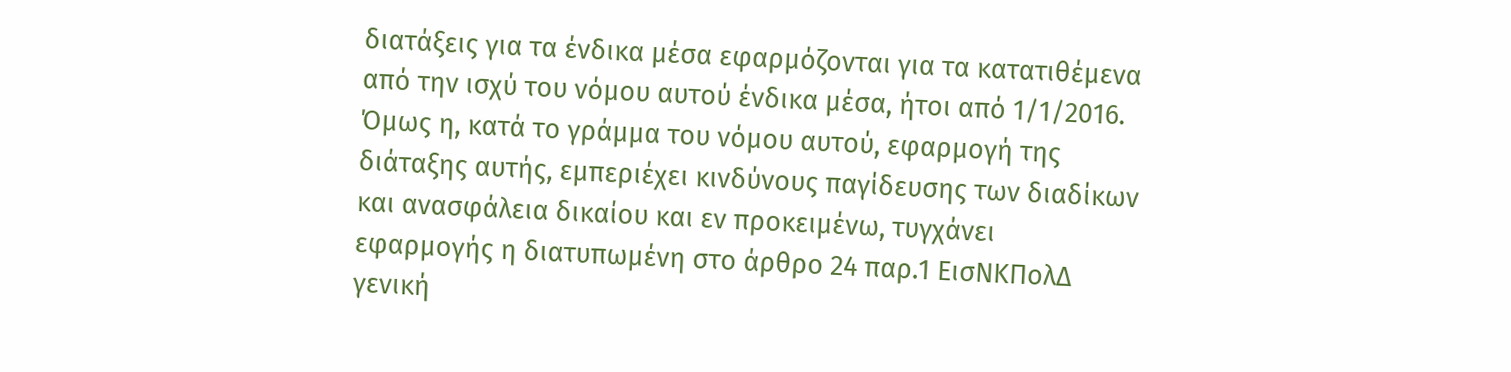διατάξεις για τα ένδικα μέσα εφαρμόζονται για τα κατατιθέμενα από την ισχύ του νόμου αυτού ένδικα μέσα, ήτοι από 1/1/2016. Όμως η, κατά το γράμμα του νόμου αυτού, εφαρμογή της διάταξης αυτής, εμπεριέχει κινδύνους παγίδευσης των διαδίκων και ανασφάλεια δικαίου και εν προκειμένω, τυγχάνει εφαρμογής η διατυπωμένη στο άρθρο 24 παρ.1 ΕισΝΚΠολΔ γενική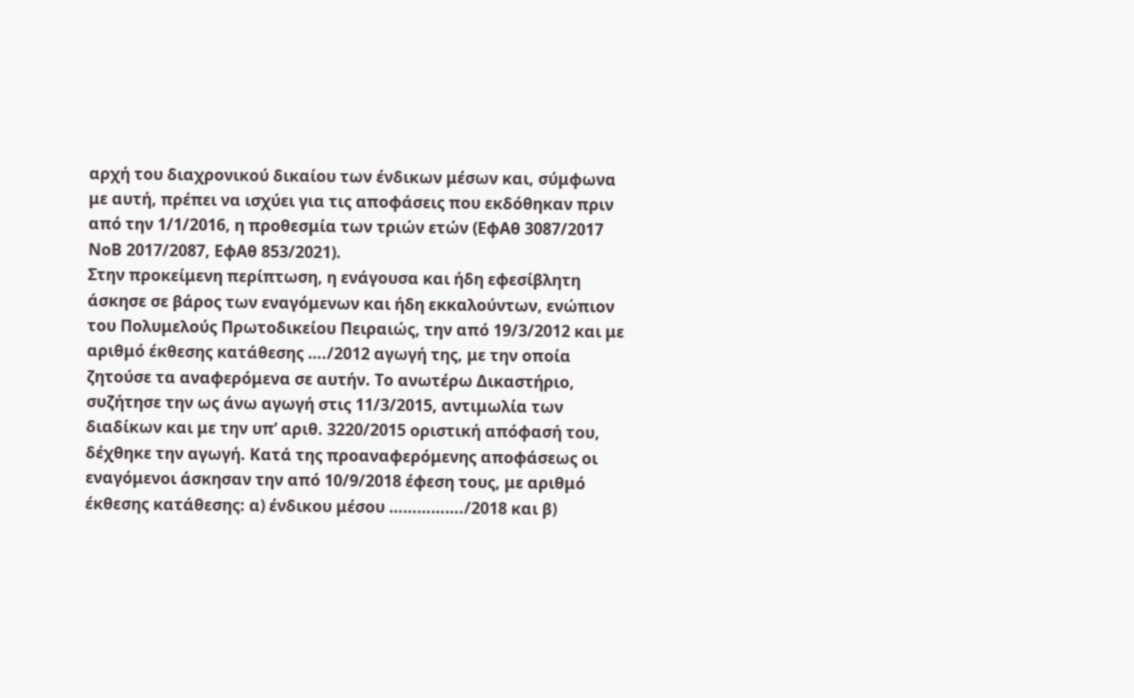αρχή του διαχρονικού δικαίου των ένδικων μέσων και, σύμφωνα με αυτή, πρέπει να ισχύει για τις αποφάσεις που εκδόθηκαν πριν από την 1/1/2016, η προθεσμία των τριών ετών (ΕφΑθ 3087/2017 ΝοΒ 2017/2087, ΕφΑθ 853/2021).
Στην προκείμενη περίπτωση, η ενάγουσα και ήδη εφεσίβλητη άσκησε σε βάρος των εναγόμενων και ήδη εκκαλούντων, ενώπιον του Πολυμελούς Πρωτοδικείου Πειραιώς, την από 19/3/2012 και με αριθμό έκθεσης κατάθεσης …./2012 αγωγή της, με την οποία ζητούσε τα αναφερόμενα σε αυτήν. Το ανωτέρω Δικαστήριο, συζήτησε την ως άνω αγωγή στις 11/3/2015, αντιμωλία των διαδίκων και με την υπ’ αριθ. 3220/2015 οριστική απόφασή του, δέχθηκε την αγωγή. Κατά της προαναφερόμενης αποφάσεως οι εναγόμενοι άσκησαν την από 10/9/2018 έφεση τους, με αριθμό έκθεσης κατάθεσης: α) ένδικου μέσου ……………./2018 και β)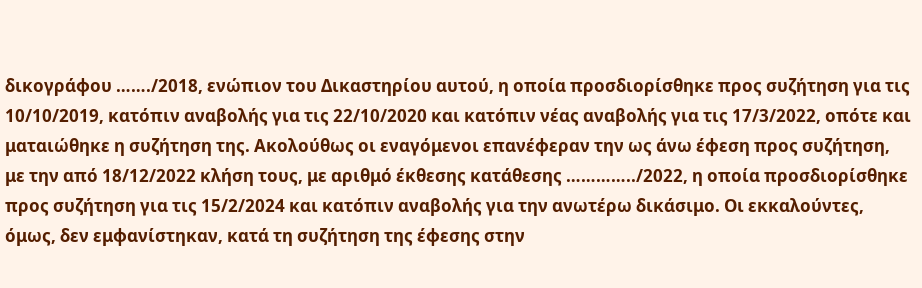δικογράφου ……./2018, ενώπιον του Δικαστηρίου αυτού, η οποία προσδιορίσθηκε προς συζήτηση για τις 10/10/2019, κατόπιν αναβολής για τις 22/10/2020 και κατόπιν νέας αναβολής για τις 17/3/2022, οπότε και ματαιώθηκε η συζήτηση της. Ακολούθως οι εναγόμενοι επανέφεραν την ως άνω έφεση προς συζήτηση, με την από 18/12/2022 κλήση τους, με αριθμό έκθεσης κατάθεσης …………../2022, η οποία προσδιορίσθηκε προς συζήτηση για τις 15/2/2024 και κατόπιν αναβολής για την ανωτέρω δικάσιμο. Οι εκκαλούντες, όμως, δεν εμφανίστηκαν, κατά τη συζήτηση της έφεσης στην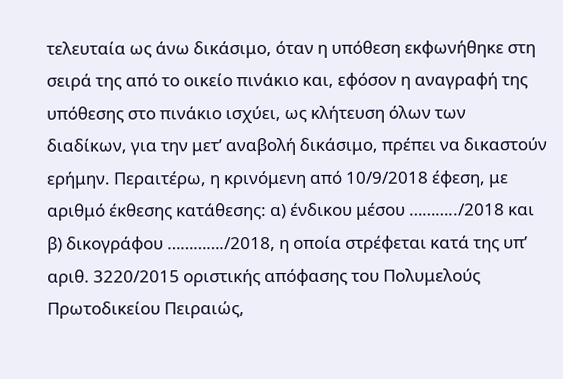τελευταία ως άνω δικάσιμο, όταν η υπόθεση εκφωνήθηκε στη σειρά της από το οικείο πινάκιο και, εφόσον η αναγραφή της υπόθεσης στο πινάκιο ισχύει, ως κλήτευση όλων των διαδίκων, για την μετ’ αναβολή δικάσιμο, πρέπει να δικαστούν ερήμην. Περαιτέρω, η κρινόμενη από 10/9/2018 έφεση, με αριθμό έκθεσης κατάθεσης: α) ένδικου μέσου ………../2018 και β) δικογράφου …………./2018, η οποία στρέφεται κατά της υπ’ αριθ. 3220/2015 οριστικής απόφασης του Πολυμελούς Πρωτοδικείου Πειραιώς,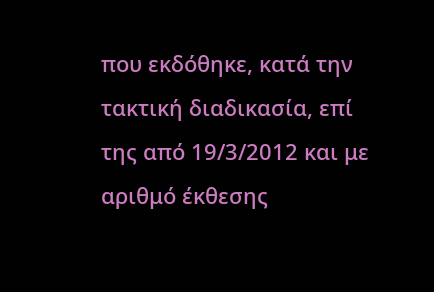που εκδόθηκε, κατά την τακτική διαδικασία, επί της από 19/3/2012 και με αριθμό έκθεσης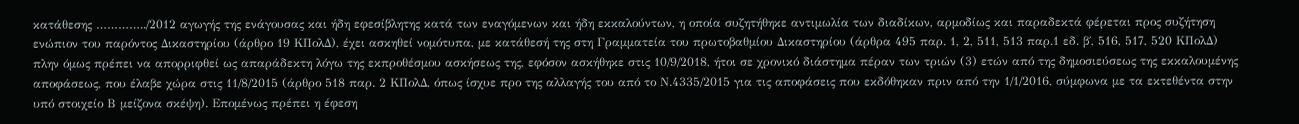κατάθεσης …………../2012 αγωγής της ενάγουσας και ήδη εφεσίβλητης κατά των εναγόμενων και ήδη εκκαλούντων, η οποία συζητήθηκε αντιμωλία των διαδίκων, αρμοδίως και παραδεκτά φέρεται προς συζήτηση ενώπιον του παρόντος Δικαστηρίου (άρθρο 19 ΚΠολΔ), έχει ασκηθεί νομότυπα, με κατάθεσή της στη Γραμματεία του πρωτοβαθμίου Δικαστηρίου (άρθρα 495 παρ. 1, 2, 511, 513 παρ.1 εδ. β΄, 516, 517, 520 ΚΠολΔ) πλην όμως πρέπει να απορριφθεί ως απαράδεκτη λόγω της εκπροθέσμου ασκήσεως της, εφόσον ασκήθηκε στις 10/9/2018, ήτοι σε χρονικό διάστημα πέραν των τριών (3) ετών από της δημοσιεύσεως της εκκαλουμένης αποφάσεως, που έλαβε χώρα στις 11/8/2015 (άρθρο 518 παρ. 2 ΚΠολΔ, όπως ίσχυε προ της αλλαγής του από το Ν.4335/2015 για τις αποφάσεις που εκδόθηκαν πριν από την 1/1/2016, σύμφωνα με τα εκτεθέντα στην υπό στοιχείο Β μείζονα σκέψη). Επομένως πρέπει η έφεση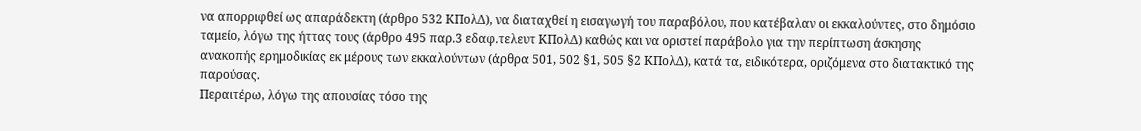να απορριφθεί ως απαράδεκτη (άρθρο 532 ΚΠολΔ), να διαταχθεί η εισαγωγή του παραβόλου, που κατέβαλαν οι εκκαλούντες, στο δημόσιο ταμείο, λόγω της ήττας τους (άρθρο 495 παρ.3 εδαφ.τελευτ ΚΠολΔ) καθώς και να οριστεί παράβολο για την περίπτωση άσκησης ανακοπής ερημοδικίας εκ μέρους των εκκαλούντων (άρθρα 501, 502 §1, 505 §2 ΚΠολΔ), κατά τα, ειδικότερα, οριζόμενα στο διατακτικό της παρούσας.
Περαιτέρω, λόγω της απουσίας τόσο της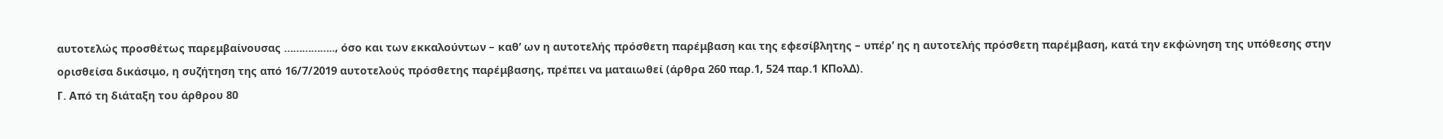αυτοτελώς προσθέτως παρεμβαίνουσας …………….., όσο και των εκκαλούντων – καθ’ ων η αυτοτελής πρόσθετη παρέμβαση και της εφεσίβλητης – υπέρ’ ης η αυτοτελής πρόσθετη παρέμβαση, κατά την εκφώνηση της υπόθεσης στην ορισθείσα δικάσιμο, η συζήτηση της από 16/7/2019 αυτοτελούς πρόσθετης παρέμβασης, πρέπει να ματαιωθεί (άρθρα 260 παρ.1, 524 παρ.1 ΚΠολΔ).
Γ. Από τη διάταξη του άρθρου 80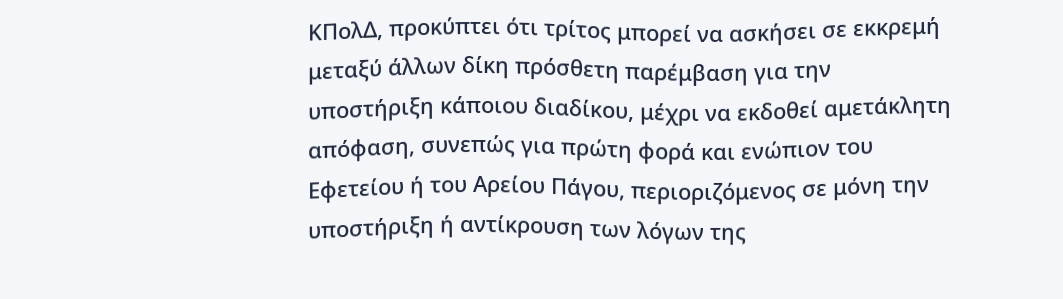ΚΠολΔ, προκύπτει ότι τρίτος μπορεί να ασκήσει σε εκκρεμή μεταξύ άλλων δίκη πρόσθετη παρέμβαση για την υποστήριξη κάποιου διαδίκου, μέχρι να εκδοθεί αμετάκλητη απόφαση, συνεπώς για πρώτη φορά και ενώπιον του Εφετείου ή του Αρείου Πάγου, περιοριζόμενος σε μόνη την υποστήριξη ή αντίκρουση των λόγων της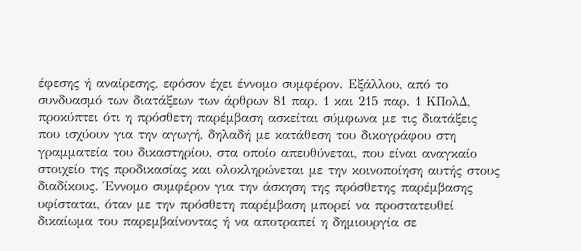έφεσης ή αναίρεσης, εφόσον έχει έννομο συμφέρον. Εξάλλου, από το συνδυασμό των διατάξεων των άρθρων 81 παρ. 1 και 215 παρ. 1 ΚΠολΔ, προκύπτει ότι η πρόσθετη παρέμβαση ασκείται σύμφωνα με τις διατάξεις που ισχύουν για την αγωγή, δηλαδή με κατάθεση του δικογράφου στη γραμματεία του δικαστηρίου, στα οποίο απευθύνεται, που είναι αναγκαίο στοιχείο της προδικασίας και ολοκληρώνεται με την κοινοποίηση αυτής στους διαδίκους. Έννομο συμφέρον για την άσκηση της πρόσθετης παρέμβασης υφίσταται, όταν με την πρόσθετη παρέμβαση μπορεί να προστατευθεί δικαίωμα του παρεμβαίνοντας ή να αποτραπεί η δημιουργία σε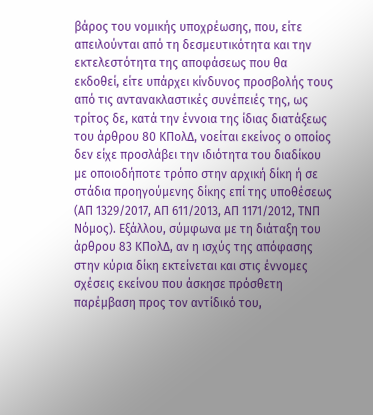βάρος του νομικής υποχρέωσης, που, είτε απειλούνται από τη δεσμευτικότητα και την εκτελεστότητα της αποφάσεως που θα εκδοθεί, είτε υπάρχει κίνδυνος προσβολής τους από τις αντανακλαστικές συνέπειές της, ως τρίτος δε, κατά την έννοια της ίδιας διατάξεως του άρθρου 80 ΚΠολΔ, νοείται εκείνος ο οποίος δεν είχε προσλάβει την ιδιότητα του διαδίκου με οποιοδήποτε τρόπο στην αρχική δίκη ή σε στάδια προηγούμενης δίκης επί της υποθέσεως (ΑΠ 1329/2017, ΑΠ 611/2013, ΑΠ 1171/2012, ΤΝΠ Νόμος). Εξάλλου, σύμφωνα με τη διάταξη του άρθρου 83 ΚΠολΔ, αν η ισχύς της απόφασης στην κύρια δίκη εκτείνεται και στις έννομες σχέσεις εκείνου που άσκησε πρόσθετη παρέμβαση προς τον αντίδικό του,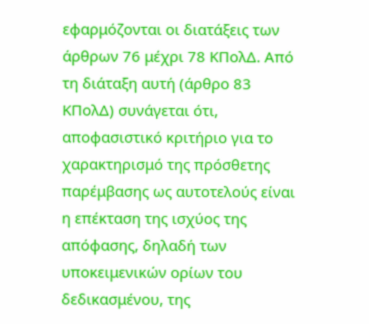εφαρμόζονται οι διατάξεις των άρθρων 76 μέχρι 78 ΚΠολΔ. Από τη διάταξη αυτή (άρθρο 83 ΚΠολΔ) συνάγεται ότι, αποφασιστικό κριτήριο για το χαρακτηρισμό της πρόσθετης παρέμβασης ως αυτοτελούς είναι η επέκταση της ισχύος της απόφασης, δηλαδή των υποκειμενικών ορίων του δεδικασμένου, της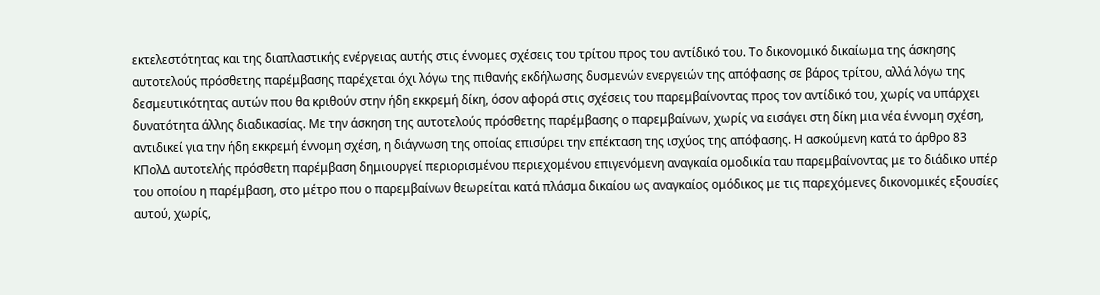εκτελεστότητας και της διαπλαστικής ενέργειας αυτής στις έννομες σχέσεις του τρίτου προς του αντίδικό του. Το δικονομικό δικαίωμα της άσκησης αυτοτελούς πρόσθετης παρέμβασης παρέχεται όχι λόγω της πιθανής εκδήλωσης δυσμενών ενεργειών της απόφασης σε βάρος τρίτου, αλλά λόγω της δεσμευτικότητας αυτών που θα κριθούν στην ήδη εκκρεμή δίκη, όσον αφορά στις σχέσεις του παρεμβαίνοντας προς τον αντίδικό του, χωρίς να υπάρχει δυνατότητα άλλης διαδικασίας. Με την άσκηση της αυτοτελούς πρόσθετης παρέμβασης ο παρεμβαίνων, χωρίς να εισάγει στη δίκη μια νέα έννομη σχέση, αντιδικεί για την ήδη εκκρεμή έννομη σχέση, η διάγνωση της οποίας επισύρει την επέκταση της ισχύος της απόφασης. Η ασκούμενη κατά το άρθρο 83 ΚΠολΔ αυτοτελής πρόσθετη παρέμβαση δημιουργεί περιορισμένου περιεχομένου επιγενόμενη αναγκαία ομοδικία ταυ παρεμβαίνοντας με το διάδικο υπέρ του οποίου η παρέμβαση, στο μέτρο που ο παρεμβαίνων θεωρείται κατά πλάσμα δικαίου ως αναγκαίος ομόδικος με τις παρεχόμενες δικονομικές εξουσίες αυτού, χωρίς,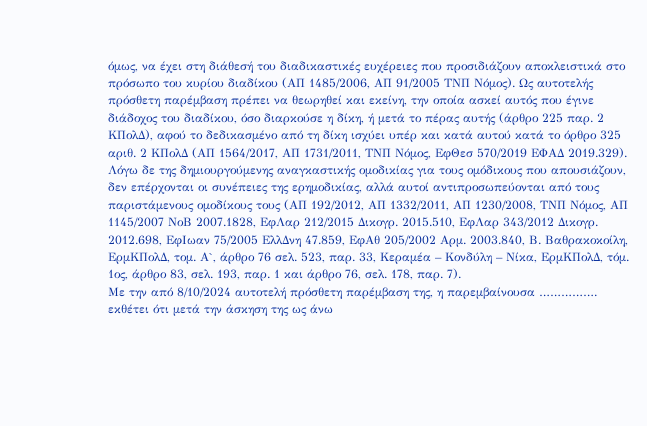όμως, να έχει στη διάθεσή του διαδικαστικές ευχέρειες που προσιδιάζουν αποκλειστικά στο πρόσωπο του κυρίου διαδίκου (ΑΠ 1485/2006, ΑΠ 91/2005 ΤΝΠ Νόμος). Ως αυτοτελής πρόσθετη παρέμβαση πρέπει να θεωρηθεί και εκείνη, την οποία ασκεί αυτός που έγινε διάδοχος του διαδίκου, όσο διαρκούσε η δίκη, ή μετά το πέρας αυτής (άρθρο 225 παρ. 2 ΚΠολΔ), αφού το δεδικασμένο από τη δίκη ισχύει υπέρ και κατά αυτού κατά το όρθρο 325 αριθ. 2 ΚΠολΔ (ΑΠ 1564/2017, ΑΠ 1731/2011, ΤΝΠ Νόμος, ΕφΘεσ 570/2019 ΕΦΑΔ 2019.329). Λόγω δε της δημιουργούμενης αναγκαστικής ομοδικίας για τους ομόδικους που απουσιάζουν, δεν επέρχονται οι συνέπειες της ερημοδικίας, αλλά αυτοί αντιπροσωπεύονται από τους παριστάμενους ομοδίκους τους (ΑΠ 192/2012, ΑΠ 1332/2011, ΑΠ 1230/2008, ΤΝΠ Νόμος, ΑΠ 1145/2007 ΝοΒ 2007.1828, ΕφΛαρ 212/2015 Δικογρ. 2015.510, ΕφΛαρ 343/2012 Δικογρ. 2012.698, ΕφΙωαν 75/2005 ΕλλΔνη 47.859, ΕφΑθ 205/2002 Αρμ. 2003.840, Β. Βαθρακοκοίλη, ΕρμΚΠολΔ, τομ. Α`, άρθρο 76 σελ. 523, παρ. 33, Κεραμέα – Κονδύλη – Νίκα, ΕρμΚΠολΔ, τόμ. 1ος, άρθρο 83, σελ. 193, παρ. 1 και άρθρο 76, σελ. 178, παρ. 7).
Με την από 8/10/2024 αυτοτελή πρόσθετη παρέμβαση της, η παρεμβαίνουσα ……………. εκθέτει ότι μετά την άσκηση της ως άνω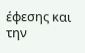έφεσης και την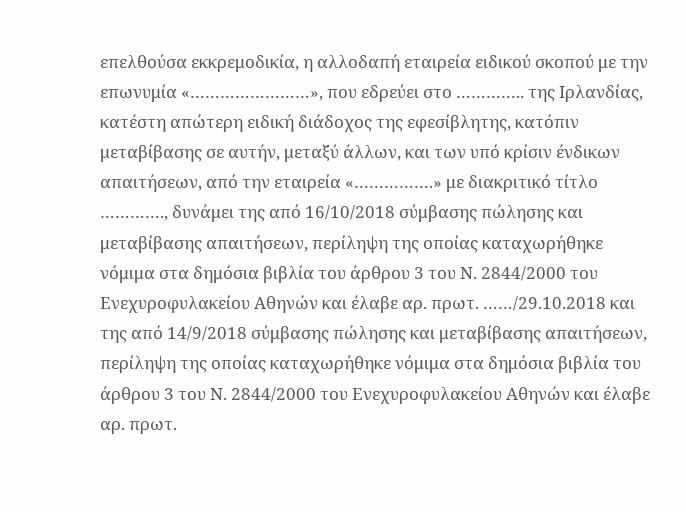επελθούσα εκκρεμοδικία, η αλλοδαπή εταιρεία ειδικού σκοπού με την επωνυμία «……………………», που εδρεύει στο ………….. της Ιρλανδίας, κατέστη απώτερη ειδική διάδοχος της εφεσίβλητης, κατόπιν μεταβίβασης σε αυτήν, μεταξύ άλλων, και των υπό κρίσιν ένδικων απαιτήσεων, από την εταιρεία «…………….» με διακριτικό τίτλο …………., δυνάμει της από 16/10/2018 σύμβασης πώλησης και μεταβίβασης απαιτήσεων, περίληψη της οποίας καταχωρήθηκε νόμιμα στα δημόσια βιβλία του άρθρου 3 του Ν. 2844/2000 του Ενεχυροφυλακείου Αθηνών και έλαβε αρ. πρωτ. ……/29.10.2018 και της από 14/9/2018 σύμβασης πώλησης και μεταβίβασης απαιτήσεων, περίληψη της οποίας καταχωρήθηκε νόμιμα στα δημόσια βιβλία του άρθρου 3 του Ν. 2844/2000 του Ενεχυροφυλακείου Αθηνών και έλαβε αρ. πρωτ.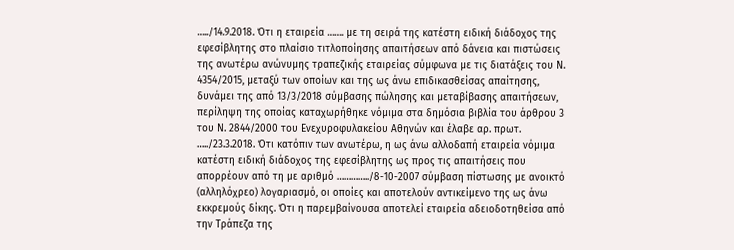…../14.9.2018. Ότι η εταιρεία ……. με τη σειρά της κατέστη ειδική διάδοχος της εφεσίβλητης στο πλαίσιο τιτλοποίησης απαιτήσεων από δάνεια και πιστώσεις της ανωτέρω ανώνυμης τραπεζικής εταιρείας σύμφωνα με τις διατάξεις του Ν. 4354/2015, μεταξύ των οποίων και της ως άνω επιδικασθείσας απαίτησης, δυνάμει της από 13/3/2018 σύμβασης πώλησης και μεταβίβασης απαιτήσεων, περίληψη της οποίας καταχωρήθηκε νόμιμα στα δημόσια βιβλία του άρθρου 3 του Ν. 2844/2000 του Ενεχυροφυλακείου Αθηνών και έλαβε αρ. πρωτ. …../23.3.2018. Ότι κατόπιν των ανωτέρω, η ως άνω αλλοδαπή εταιρεία νόμιμα κατέστη ειδική διάδοχος της εφεσίβλητης ως προς τις απαιτήσεις που απορρέουν από τη με αριθμό …………../8-10-2007 σύμβαση πίστωσης με ανοικτό (αλληλόχρεο) λογαριασμό, οι οποίες και αποτελούν αντικείμενο της ως άνω εκκρεμούς δίκης. Ότι η παρεμβαίνουσα αποτελεί εταιρεία αδειοδοτηθείσα από την Τράπεζα της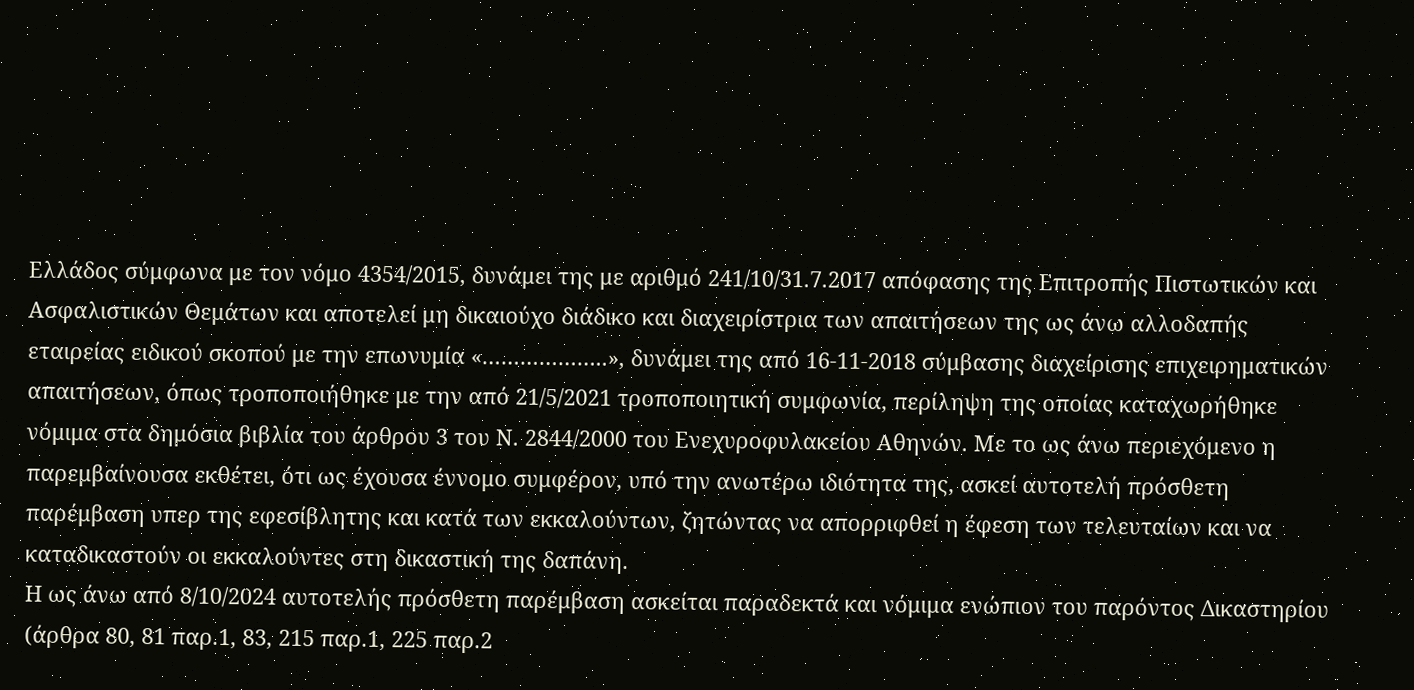Ελλάδος σύμφωνα με τον νόμο 4354/2015, δυνάμει της με αριθμό 241/10/31.7.2017 απόφασης της Επιτροπής Πιστωτικών και Ασφαλιστικών Θεμάτων και αποτελεί μη δικαιούχο διάδικο και διαχειρίστρια των απαιτήσεων της ως άνω αλλοδαπής εταιρείας ειδικού σκοπού με την επωνυμία «………………..», δυνάμει της από 16-11-2018 σύμβασης διαχείρισης επιχειρηματικών απαιτήσεων, όπως τροποποιήθηκε με την από 21/5/2021 τροποποιητική συμφωνία, περίληψη της οποίας καταχωρήθηκε νόμιμα στα δημόσια βιβλία του άρθρου 3 του Ν. 2844/2000 του Ενεχυροφυλακείου Αθηνών. Με το ως άνω περιεχόμενο η παρεμβαίνουσα εκθέτει, ότι ως έχουσα έννομο συμφέρον, υπό την ανωτέρω ιδιότητα της, ασκεί αυτοτελή πρόσθετη παρέμβαση υπερ της εφεσίβλητης και κατά των εκκαλούντων, ζητώντας να απορριφθεί η έφεση των τελευταίων και να καταδικαστούν οι εκκαλούντες στη δικαστική της δαπάνη.
Η ως άνω από 8/10/2024 αυτοτελής πρόσθετη παρέμβαση ασκείται παραδεκτά και νόμιμα ενώπιον του παρόντος Δικαστηρίου (άρθρα 80, 81 παρ.1, 83, 215 παρ.1, 225 παρ.2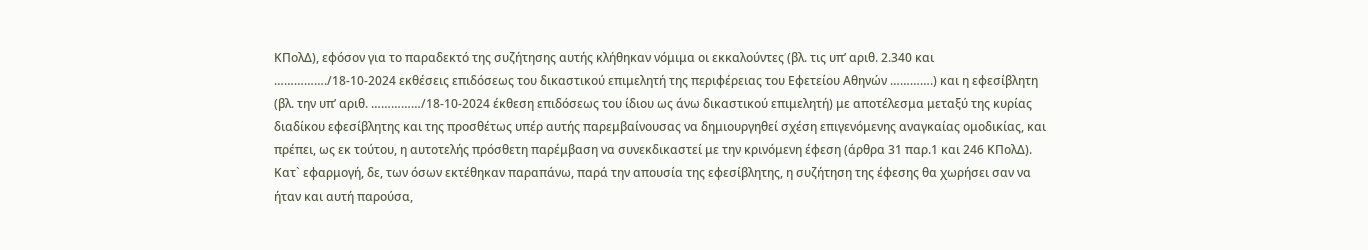ΚΠολΔ), εφόσον για το παραδεκτό της συζήτησης αυτής κλήθηκαν νόμιμα οι εκκαλούντες (βλ. τις υπ’ αριθ. 2.340 και ……………./18-10-2024 εκθέσεις επιδόσεως του δικαστικού επιμελητή της περιφέρειας του Εφετείου Αθηνών ………….) και η εφεσίβλητη (βλ. την υπ’ αριθ. ……………/18-10-2024 έκθεση επιδόσεως του ίδιου ως άνω δικαστικού επιμελητή) με αποτέλεσμα μεταξύ της κυρίας διαδίκου εφεσίβλητης και της προσθέτως υπέρ αυτής παρεμβαίνουσας να δημιουργηθεί σχέση επιγενόμενης αναγκαίας ομοδικίας, και πρέπει, ως εκ τούτου, η αυτοτελής πρόσθετη παρέμβαση να συνεκδικαστεί με την κρινόμενη έφεση (άρθρα 31 παρ.1 και 246 ΚΠολΔ). Κατ` εφαρμογή, δε, των όσων εκτέθηκαν παραπάνω, παρά την απουσία της εφεσίβλητης, η συζήτηση της έφεσης θα χωρήσει σαν να ήταν και αυτή παρούσα,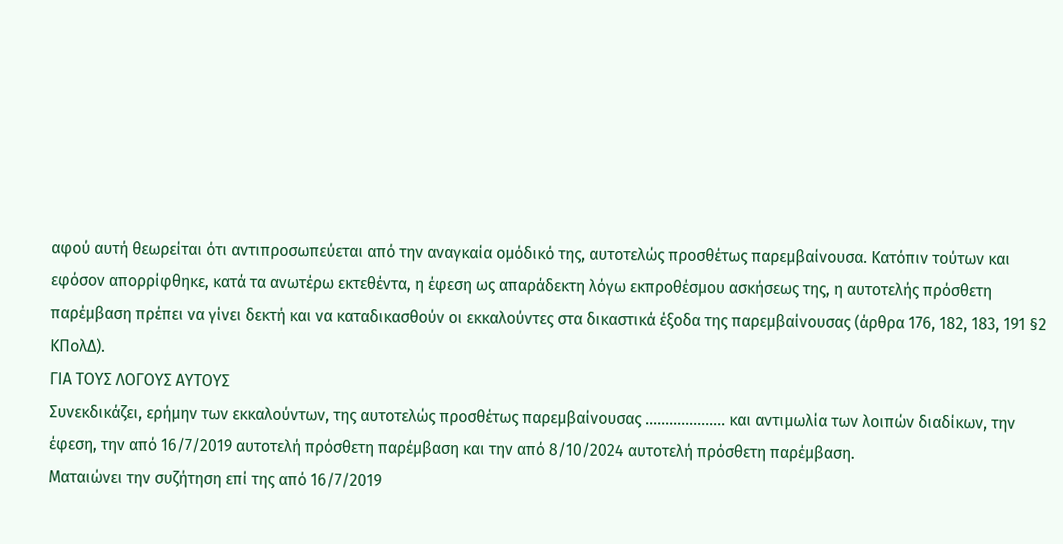αφού αυτή θεωρείται ότι αντιπροσωπεύεται από την αναγκαία ομόδικό της, αυτοτελώς προσθέτως παρεμβαίνουσα. Κατόπιν τούτων και εφόσον απορρίφθηκε, κατά τα ανωτέρω εκτεθέντα, η έφεση ως απαράδεκτη λόγω εκπροθέσμου ασκήσεως της, η αυτοτελής πρόσθετη παρέμβαση πρέπει να γίνει δεκτή και να καταδικασθούν οι εκκαλούντες στα δικαστικά έξοδα της παρεμβαίνουσας (άρθρα 176, 182, 183, 191 §2 ΚΠολΔ).
ΓΙΑ ΤΟΥΣ ΛΟΓΟΥΣ ΑΥΤΟΥΣ
Συνεκδικάζει, ερήμην των εκκαλούντων, της αυτοτελώς προσθέτως παρεμβαίνουσας ……………….. και αντιμωλία των λοιπών διαδίκων, την έφεση, την από 16/7/2019 αυτοτελή πρόσθετη παρέμβαση και την από 8/10/2024 αυτοτελή πρόσθετη παρέμβαση.
Ματαιώνει την συζήτηση επί της από 16/7/2019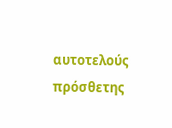αυτοτελούς πρόσθετης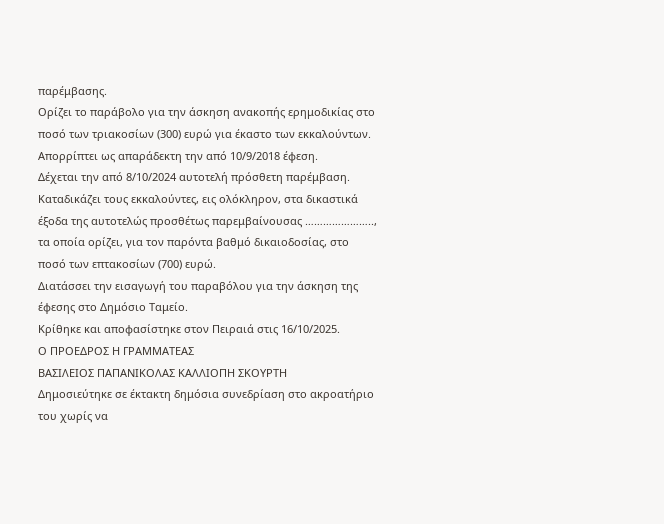παρέμβασης.
Ορίζει το παράβολο για την άσκηση ανακοπής ερημοδικίας στο ποσό των τριακοσίων (300) ευρώ για έκαστο των εκκαλούντων.
Απορρίπτει ως απαράδεκτη την από 10/9/2018 έφεση.
Δέχεται την από 8/10/2024 αυτοτελή πρόσθετη παρέμβαση.
Καταδικάζει τους εκκαλούντες, εις ολόκληρον, στα δικαστικά έξοδα της αυτοτελώς προσθέτως παρεμβαίνουσας ………………….., τα οποία ορίζει, για τον παρόντα βαθμό δικαιοδοσίας, στο ποσό των επτακοσίων (700) ευρώ.
Διατάσσει την εισαγωγή του παραβόλου για την άσκηση της έφεσης στο Δημόσιο Ταμείο.
Κρίθηκε και αποφασίστηκε στον Πειραιά στις 16/10/2025.
Ο ΠΡΟΕΔΡΟΣ Η ΓΡΑΜΜΑΤΕΑΣ
ΒΑΣΙΛΕΙΟΣ ΠΑΠΑΝΙΚΟΛΑΣ ΚΑΛΛΙΟΠΗ ΣΚΟΥΡΤΗ
Δημοσιεύτηκε σε έκτακτη δημόσια συνεδρίαση στο ακροατήριο του χωρίς να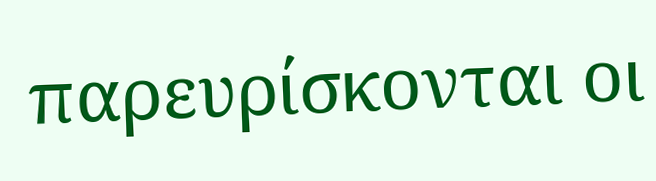παρευρίσκονται οι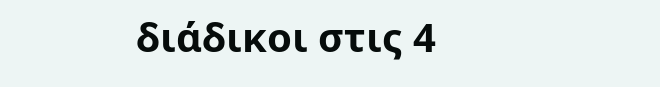διάδικοι στις 4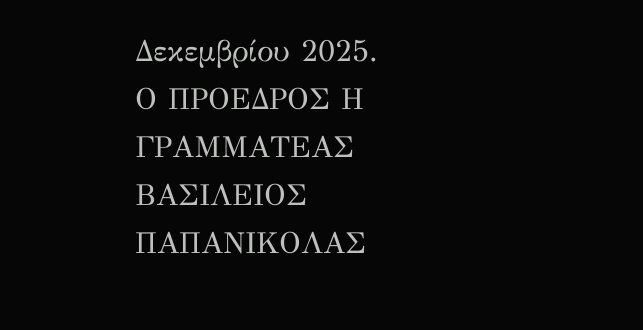Δεκεμβρίου 2025.
Ο ΠΡΟΕΔΡΟΣ Η ΓΡΑΜΜΑΤΕΑΣ
ΒΑΣΙΛΕΙΟΣ ΠΑΠΑΝΙΚΟΛΑΣ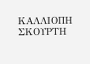ΚΑΛΛΙΟΠΗ ΣΚΟΥΡΤΗ